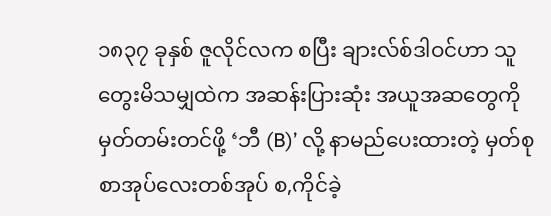၁၈၃၇ ခုနှစ် ဇူလိုင်လက စပြီး ချားလ်စ်ဒါဝင်ဟာ သူ တွေးမိသမျှထဲက အဆန်းပြားဆုံး အယူအဆတွေကို မှတ်တမ်းတင်ဖို့ ‘ဘီ (B)’ လို့ နာမည်ပေးထားတဲ့ မှတ်စုစာအုပ်လေးတစ်အုပ် စ,ကိုင်ခဲ့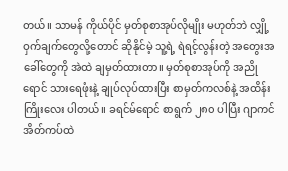တယ်။ သာမန် ကိုယ်ပိုင် မှတ်စုစာအုပ်လိုမျိုး မဟုတ်ဘဲ လျှို့ဝှက်ချက်တွေလို့တောင် ဆိုနိုင်မဲ့ သူ့ရဲ့ ရဲရင့်လွန်းတဲ့ အတွေးအခေါ်တွေကို အဲထဲ ချမှတ်ထားတာ။ မှတ်စုစာအုပ်ကို အညိုရောင် သားရေဖုံးနဲ့ ချုပ်လုပ်ထားပြီး စာမှတ်ကလစ်နဲ့ အထိန်းကြိုးလေး ပါတယ်။ ခရင်မ်ရောင် စာရွက် ၂၈၀ ပါပြီး ဂျာကင်အိတ်ကပ်ထဲ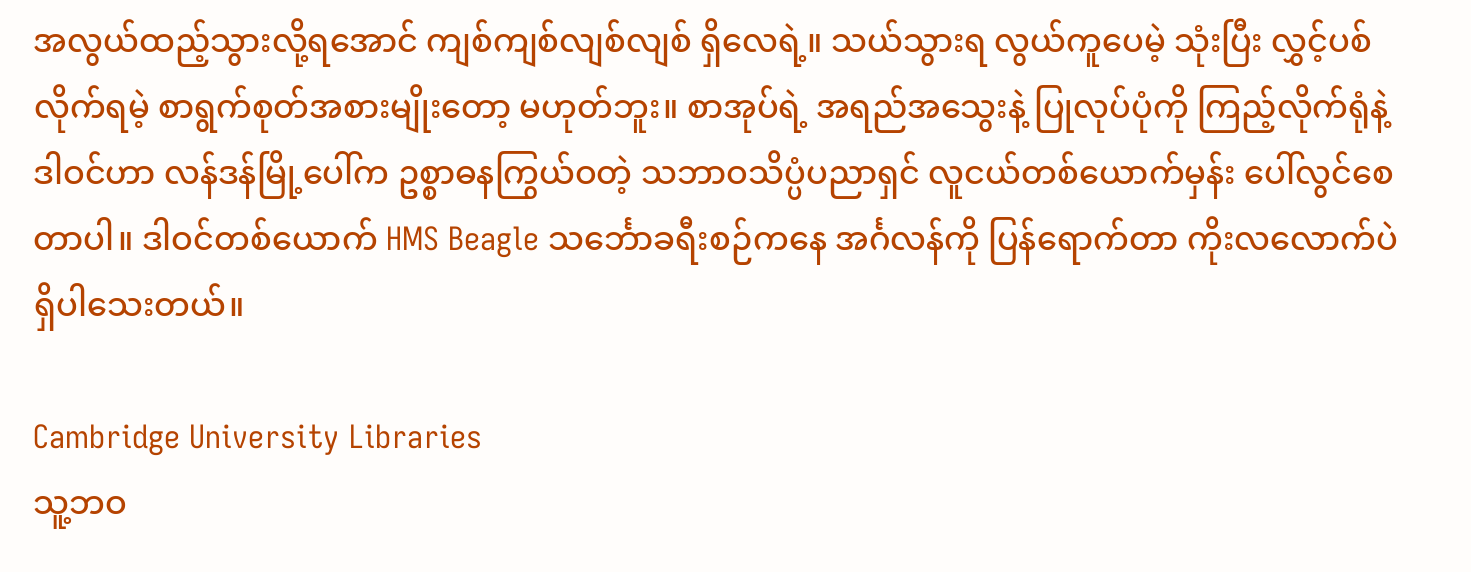အလွယ်ထည့်သွားလို့ရအောင် ကျစ်ကျစ်လျစ်လျစ် ရှိလေရဲ့။ သယ်သွားရ လွယ်ကူပေမဲ့ သုံးပြီး လွှင့်ပစ်လိုက်ရမဲ့ စာရွက်စုတ်အစားမျိုးတော့ မဟုတ်ဘူး။ စာအုပ်ရဲ့ အရည်အသွေးနဲ့ ပြုလုပ်ပုံကို ကြည့်လိုက်ရုံနဲ့ ဒါဝင်ဟာ လန်ဒန်မြို့ပေါ်က ဥစ္စာဓနကြွယ်ဝတဲ့ သဘာဝသိပ္ပံပညာရှင် လူငယ်တစ်ယောက်မှန်း ပေါ်လွင်စေတာပါ။ ဒါဝင်တစ်ယောက် HMS Beagle သင်္ဘောခရီးစဉ်ကနေ အင်္ဂလန်ကို ပြန်ရောက်တာ ကိုးလလောက်ပဲ ရှိပါသေးတယ်။

Cambridge University Libraries
သူ့ဘဝ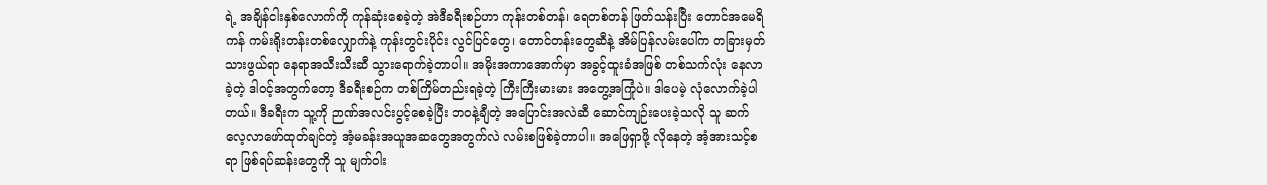ရဲ့ အချိန်ငါးနှစ်လောက်ကို ကုန်ဆုံးစေခဲ့တဲ့ အဲဒီခရီးစဉ်ဟာ ကုန်းတစ်တန်၊ ရေတစ်တန် ဖြတ်သန်းပြီး တောင်အမေရိကန် ကမ်းရိုးတန်းတစ်လျှောက်နဲ့ ကုန်းတွင်းပိုင်း လွင်ပြင်တွေ၊ တောင်တန်းတွေဆီနဲ့ အိမ်ပြန်လမ်းပေါ်က တခြားမှတ်သားဖွယ်ရာ နေရာအသီးသီးဆီ သွားရောက်ခဲ့တာပါ။ အမိုးအကာအောက်မှာ အခွင့်ထူးခံအဖြစ် တစ်သက်လုံး နေလာခဲ့တဲ့ ဒါဝင့်အတွက်တော့ ဒီခရီးစဉ်က တစ်ကြိမ်တည်းရခဲ့တဲ့ ကြီးကြီးမားမား အတွေ့အကြုံပဲ။ ဒါပေမဲ့ လုံလောက်ခဲ့ပါတယ်။ ဒီခရီးက သူ့ကို ဉာဏ်အလင်းပွင့်စေခဲ့ပြီး ဘဝနဲ့ချီတဲ့ အပြောင်းအလဲဆီ ဆောင်ကျဉ်းပေးခဲ့သလို သူ ဆက်လေ့လာဖော်ထုတ်ချင်တဲ့ အံ့မခန်းအယူအဆတွေအတွက်လဲ လမ်းစဖြစ်ခဲ့တာပါ။ အဖြေရှာဖို့ လိုနေတဲ့ အံ့အားသင့်စရာ ဖြစ်ရပ်ဆန်းတွေကို သူ မျက်ဝါး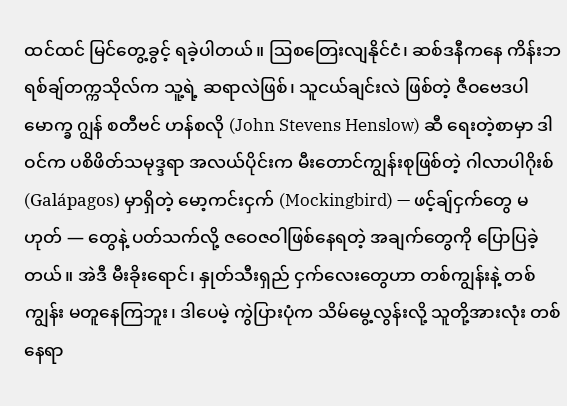ထင်ထင် မြင်တွေ့ခွင့် ရခဲ့ပါတယ်။ ဩစတြေးလျနိုင်ငံ၊ ဆစ်ဒနီကနေ ကိန်းဘရစ်ချ်တက္ကသိုလ်က သူ့ရဲ့ ဆရာလဲဖြစ်၊ သူငယ်ချင်းလဲ ဖြစ်တဲ့ ဇီဝဗေဒပါမောက္ခ ဂျွန် စတီဗင် ဟန်စလို (John Stevens Henslow) ဆီ ရေးတဲ့စာမှာ ဒါဝင်က ပစိဖိတ်သမုဒ္ဒရာ အလယ်ပိုင်းက မီးတောင်ကျွန်းစုဖြစ်တဲ့ ဂါလာပါဂိုးစ် (Galápagos) မှာရှိတဲ့ မော့ကင်းငှက် (Mockingbird) — ဖင့်ချ်ငှက်တွေ မဟုတ် — တွေနဲ့ ပတ်သက်လို့ ဇဝေဇဝါဖြစ်နေရတဲ့ အချက်တွေကို ပြောပြခဲ့တယ်။ အဲဒီ မီးခိုးရောင်၊ နှုတ်သီးရှည် ငှက်လေးတွေဟာ တစ်ကျွန်းနဲ့ တစ်ကျွန်း မတူနေကြဘူး၊ ဒါပေမဲ့ ကွဲပြားပုံက သိမ်မွေ့လွန်းလို့ သူတို့အားလုံး တစ်နေရာ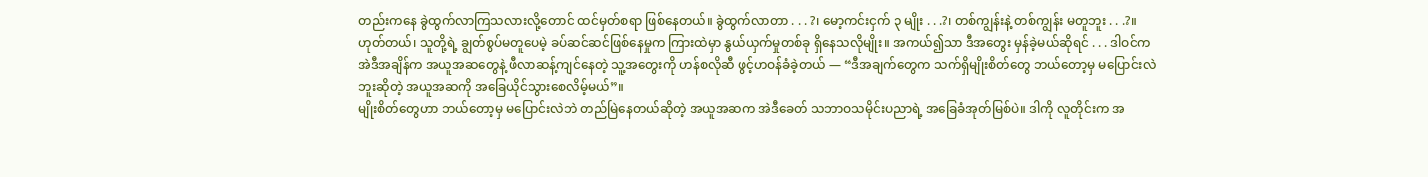တည်းကနေ ခွဲထွက်လာကြသလားလို့တောင် ထင်မှတ်စရာ ဖြစ်နေတယ်။ ခွဲထွက်လာတာ . . . ?၊ မော့ကင်းငှက် ၃ မျိုး . . .?၊ တစ်ကျွန်းနဲ့ တစ်ကျွန်း မတူဘူး . . .?။ ဟုတ်တယ်၊ သူတို့ရဲ့ ချွတ်စွပ်မတူပေမဲ့ ခပ်ဆင်ဆင်ဖြစ်နေမှုက ကြားထဲမှာ နွယ်ယှက်မှုတစ်ခု ရှိနေသလိုမျိုး။ အကယ်၍သာ ဒီအတွေး မှန်ခဲ့မယ်ဆိုရင် . . . ဒါဝင်က အဲဒီအချိန်က အယူအဆတွေနဲ့ ဖီလာဆန့်ကျင်နေတဲ့ သူ့အတွေးကို ဟန်စလိုဆီ ဖွင့်ဟဝန်ခံခဲ့တယ် — “ဒီအချက်တွေက သက်ရှိမျိုးစိတ်တွေ ဘယ်တော့မှ မပြောင်းလဲဘူးဆိုတဲ့ အယူအဆကို အခြေယိုင်သွားစေလိမ့်မယ်”။
မျိုးစိတ်တွေဟာ ဘယ်တော့မှ မပြောင်းလဲဘဲ တည်မြဲနေတယ်ဆိုတဲ့ အယူအဆက အဲဒီခေတ် သဘာဝသမိုင်းပညာရဲ့ အခြေခံအုတ်မြစ်ပဲ။ ဒါကို လူတိုင်းက အ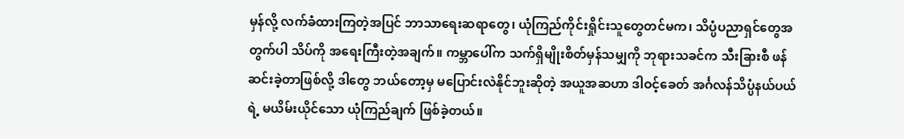မှန်လို့ လက်ခံထားကြတဲ့အပြင် ဘာသာရေးဆရာတွေ၊ ယုံကြည်ကိုင်းရှိုင်းသူတွေတင်မက၊ သိပ္ပံပညာရှင်တွေအတွက်ပါ သိပ်ကို အရေးကြီးတဲ့အချက်။ ကမ္ဘာပေါ်က သက်ရှိမျိုးစိတ်မှန်သမျှကို ဘုရားသခင်က သီးခြားစီ ဖန်ဆင်းခဲ့တာဖြစ်လို့ ဒါတွေ ဘယ်တော့မှ မပြောင်းလဲနိုင်ဘူးဆိုတဲ့ အယူအဆဟာ ဒါဝင့်ခေတ် အင်္ဂလန်သိပ္ပံနယ်ပယ်ရဲ့ မယိမ်းယိုင်သော ယုံကြည်ချက် ဖြစ်ခဲ့တယ်။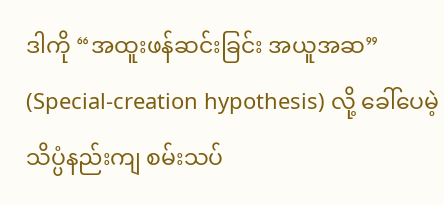ဒါကို “အထူးဖန်ဆင်းခြင်း အယူအဆ” (Special-creation hypothesis) လို့ ခေါ်ပေမဲ့ သိပ္ပံနည်းကျ စမ်းသပ်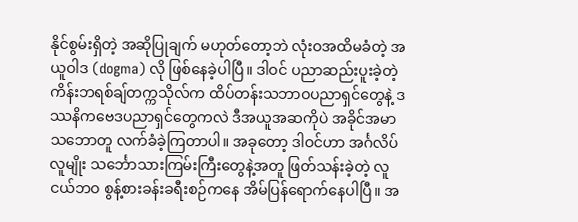နိုင်စွမ်းရှိတဲ့ အဆိုပြုချက် မဟုတ်တော့ဘဲ လုံးဝအထိမခံတဲ့ အယူဝါဒ (dogma) လို ဖြစ်နေခဲ့ပါပြီ။ ဒါဝင် ပညာဆည်းပူးခဲ့တဲ့ ကိန်းဘရစ်ချ်တက္ကသိုလ်က ထိပ်တန်းသဘာဝပညာရှင်တွေနဲ့ ဒဿနိကဗေဒပညာရှင်တွေကလဲ ဒီအယူအဆကိုပဲ အခိုင်အမာ သဘောတူ လက်ခံခဲ့ကြတာပါ။ အခုတော့ ဒါဝင်ဟာ အင်္ဂလိပ်လူမျိုး သင်္ဘောသားကြမ်းကြီးတွေနဲ့အတူ ဖြတ်သန်းခဲ့တဲ့ လူငယ်ဘဝ စွန့်စားခန်းခရီးစဉ်ကနေ အိမ်ပြန်ရောက်နေပါပြီ။ အ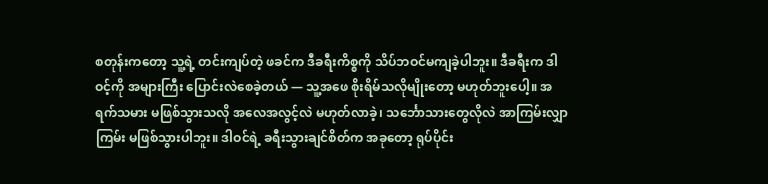စတုန်းကတော့ သူ့ရဲ့ တင်းကျပ်တဲ့ ဖခင်က ဒီခရီးကိစ္စကို သိပ်ဘဝင်မကျခဲ့ပါဘူး။ ဒီခရီးက ဒါဝင့်ကို အများကြီး ပြောင်းလဲစေခဲ့တယ် — သူ့အဖေ စိုးရိမ်သလိုမျိုးတော့ မဟုတ်ဘူးပေါ့။ အရက်သမား မဖြစ်သွားသလို အလေအလွင့်လဲ မဟုတ်လာခဲ့၊ သင်္ဘောသားတွေလိုလဲ အာကြမ်းလျှာကြမ်း မဖြစ်သွားပါဘူး။ ဒါဝင်ရဲ့ ခရီးသွားချင်စိတ်က အခုတော့ ရုပ်ပိုင်း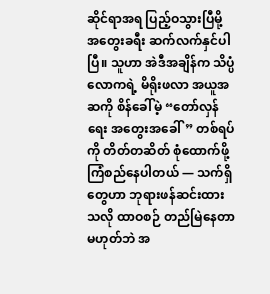ဆိုင်ရာအရ ပြည့်ဝသွားပြီမို့ အတွေးခရီး ဆက်လက်နှင်ပါပြီ။ သူဟာ အဲဒီအချိန်က သိပ္ပံလောကရဲ့ မိရိုးဖလာ အယူအဆကို စိန်ခေါ်မဲ့ “တော်လှန်ရေး အတွေးအခေါ်” တစ်ရပ်ကို တိတ်တဆိတ် စုံထောက်ဖို့ ကြံစည်နေပါတယ် — သက်ရှိတွေဟာ ဘုရားဖန်ဆင်းထားသလို ထာဝစဉ် တည်မြဲနေတာ မဟုတ်ဘဲ အ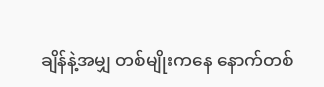ချိန်နဲ့အမျှ တစ်မျိုးကနေ နောက်တစ်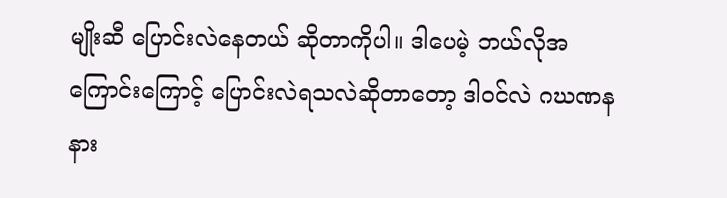မျိုးဆီ ပြောင်းလဲနေတယ် ဆိုတာကိုပါ။ ဒါပေမဲ့ ဘယ်လိုအကြောင်းကြောင့် ပြောင်းလဲရသလဲဆိုတာတော့ ဒါဝင်လဲ ဂဃဏန နား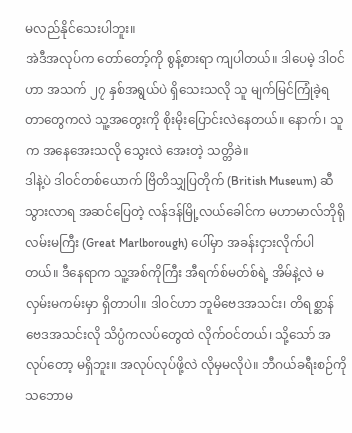မလည်နိုင်သေးပါဘူး။
အဲဒီအလုပ်က တော်တော့်ကို စွန့်စားရာ ကျပါတယ်။ ဒါပေမဲ့ ဒါဝင်ဟာ အသက် ၂၇ နှစ်အရွယ်ပဲ ရှိသေးသလို သူ မျက်မြင်ကြုံခဲ့ရတာတွေကလဲ သူ့အတွေးကို စိုးမိုးပြောင်းလဲနေတယ်။ နောက်၊ သူက အနေအေးသလို သွေးလဲ အေးတဲ့ သတ္တိခဲ။
ဒါနဲ့ပဲ ဒါဝင်တစ်ယောက် ဗြိတိသျှပြတိုက် (British Museum) ဆီ သွားလာရ အဆင်ပြေတဲ့ လန်ဒန်မြို့လယ်ခေါင်က မဟာမာလ်ဘိုရို လမ်းမကြီး (Great Marlborough) ပေါ်မှာ အခန်းငှားလိုက်ပါတယ်။ ဒီနေရာက သူ့အစ်ကိုကြီး အီရက်စ်မတ်စ်ရဲ့ အိမ်နဲ့လဲ မလှမ်းမကမ်းမှာ ရှိတာပါ။ ဒါဝင်ဟာ ဘူမိဗေဒအသင်း၊ တိရစ္ဆာန်ဗေဒအသင်းလို သိပ္ပံကလပ်တွေထဲ လိုက်ဝင်တယ်၊ သို့သော် အလုပ်တော့ မရှိဘူး။ အလုပ်လုပ်ဖို့လဲ လိုမှမလိုပဲ။ ဘီဂယ်ခရီးစဉ်ကို သဘောမ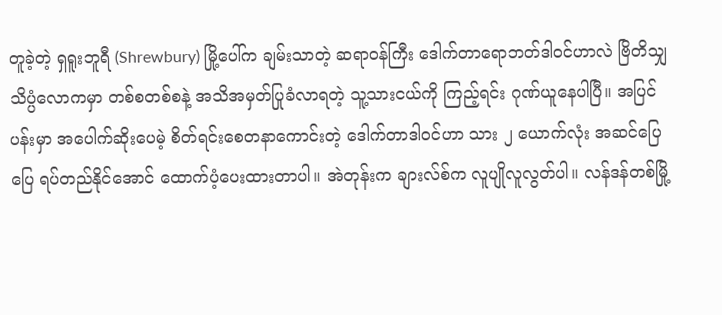တူခဲ့တဲ့ ရှရူးဘူရီ (Shrewbury) မြို့ပေါ်က ချမ်းသာတဲ့ ဆရာဝန်ကြီး ဒေါက်တာရောဘတ်ဒါဝင်ဟာလဲ ဗြိတိသျှသိပ္ပံလောကမှာ တစ်စတစ်စနဲ့ အသိအမှတ်ပြုခံလာရတဲ့ သူ့သားငယ်ကို ကြည့်ရင်း ဂုဏ်ယူနေပါပြီ။ အပြင်ပန်းမှာ အပေါက်ဆိုးပေမဲ့ စိတ်ရင်းစေတနာကောင်းတဲ့ ဒေါက်တာဒါဝင်ဟာ သား ၂ ယောက်လုံး အဆင်ပြေပြေ ရပ်တည်နိုင်အောင် ထောက်ပံ့ပေးထားတာပါ။ အဲတုန်းက ချားလ်စ်က လူပျိုလူလွတ်ပါ။ လန်ဒန်တစ်မြို့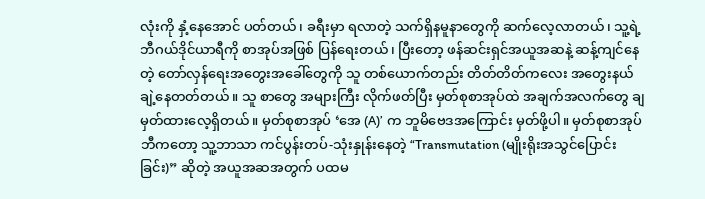လုံးကို နှံ့နေအောင် ပတ်တယ်၊ ခရီးမှာ ရလာတဲ့ သက်ရှိနမူနာတွေကို ဆက်လေ့လာတယ်၊ သူ့ရဲ့ ဘီဂယ်ဒိုင်ယာရီကို စာအုပ်အဖြစ် ပြန်ရေးတယ်၊ ပြီးတော့ ဖန်ဆင်းရှင်အယူအဆနဲ့ ဆန့်ကျင်နေတဲ့ တော်လှန်ရေးအတွေးအခေါ်တွေကို သူ တစ်ယောက်တည်း တိတ်တိတ်ကလေး အတွေးနယ်ချဲ့နေတတ်တယ်။ သူ စာတွေ အများကြီး လိုက်ဖတ်ပြီး မှတ်စုစာအုပ်ထဲ အချက်အလက်တွေ ချမှတ်ထားလေ့ရှိတယ်။ မှတ်စုစာအုပ် ‘အေ (A)’ က ဘူမိဗေဒအကြောင်း မှတ်ဖို့ပါ။ မှတ်စုစာအုပ်ဘီကတော့ သူ့ဘာသာ ကင်ပွန်းတပ်-သုံးနှုန်းနေတဲ့ “Transmutation (မျိုးရိုးအသွင်ပြောင်းခြင်း)” ဆိုတဲ့ အယူအဆအတွက် ပထမ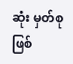ဆုံး မှတ်စု ဖြစ်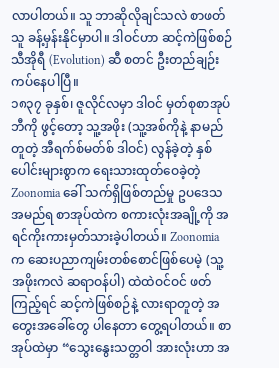လာပါတယ်။ သူ ဘာဆိုလိုချင်သလဲ စာဖတ်သူ ခန့်မှန်းနိုင်မှာပါ။ ဒါဝင်ဟာ ဆင့်ကဲဖြစ်စဉ် သီအိုရီ (Evolution) ဆီ စတင် ဦးတည်ချဉ်းကပ်နေပါပြီ။
၁၈၃၇ ခုနှစ်၊ ဇူလိုင်လမှာ ဒါဝင် မှတ်စုစာအုပ်ဘီကို ဖွင့်တော့ သူ့အဖိုး (သူ့အစ်ကိုနဲ့ နာမည်တူတဲ့ အီရက်စ်မတ်စ် ဒါဝင်) လွန်ခဲ့တဲ့ နှစ်ပေါင်းများစွာက ရေးသားထုတ်ဝေခဲ့တဲ့ Zoonomia ခေါ် သက်ရှိဖြစ်တည်မှု ဥပဒေသ အမည်ရ စာအုပ်ထဲက စကားလုံးအချို့ကို အရင်ကိုးကားမှတ်သားခဲ့ပါတယ်။ Zoonomia က ဆေးပညာကျမ်းတစ်စောင်ဖြစ်ပေမဲ့ (သူ့အဖိုးကလဲ ဆရာဝန်ပါ) ထဲထဲဝင်ဝင် ဖတ်ကြည့်ရင် ဆင့်ကဲဖြစ်စဉ်နဲ့ လားရာတူတဲ့ အတွေးအခေါ်တွေ ပါနေတာ တွေ့ရပါတယ်။ စာအုပ်ထဲမှာ “သွေးနွေးသတ္တဝါ အားလုံးဟာ အ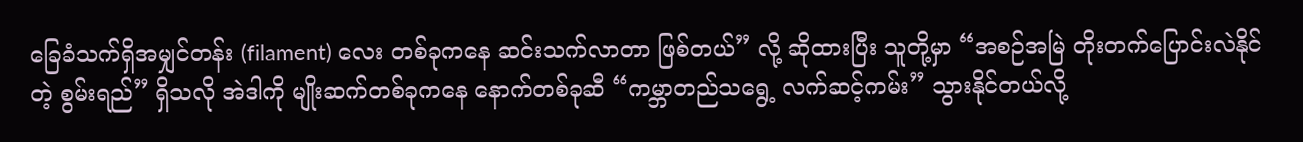ခြေခံသက်ရှိအမျှင်တန်း (filament) လေး တစ်ခုကနေ ဆင်းသက်လာတာ ဖြစ်တယ်” လို့ ဆိုထားပြီး သူတို့မှာ “အစဉ်အမြဲ တိုးတက်ပြောင်းလဲနိုင်တဲ့ စွမ်းရည်” ရှိသလို အဲဒါကို မျိုးဆက်တစ်ခုကနေ နောက်တစ်ခုဆီ “ကမ္ဘာတည်သရွေ့ လက်ဆင့်ကမ်း” သွားနိုင်တယ်လို့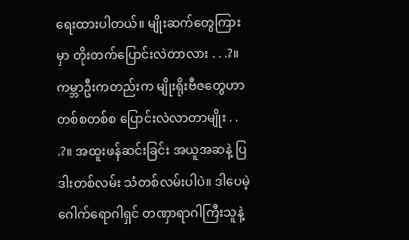ရေးထားပါတယ်။ မျိုးဆက်တွေကြားမှာ တိုးတက်ပြောင်းလဲတာလား . . .?။ ကမ္ဘာဦးကတည်းက မျိုးရိုးဗီဇတွေဟာ တစ်စတစ်စ ပြောင်းလဲလာတာမျိုး . . .?။ အထူးဖန်ဆင်းခြင်း အယူအဆနဲ့ ပြဒါးတစ်လမ်း သံတစ်လမ်းပါပဲ။ ဒါပေမဲ့ ဂေါက်ရောဂါရှင် တဏှာရာဂါကြီးသူနဲ့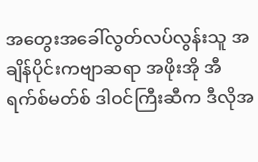အတွေးအခေါ်လွတ်လပ်လွန်းသူ အချိန်ပိုင်းကဗျာဆရာ အဖိုးအို အီရက်စ်မတ်စ် ဒါဝင်ကြီးဆီက ဒီလိုအ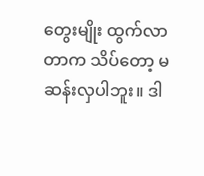တွေးမျိုး ထွက်လာတာက သိပ်တော့ မဆန်းလှပါဘူး။ ဒါ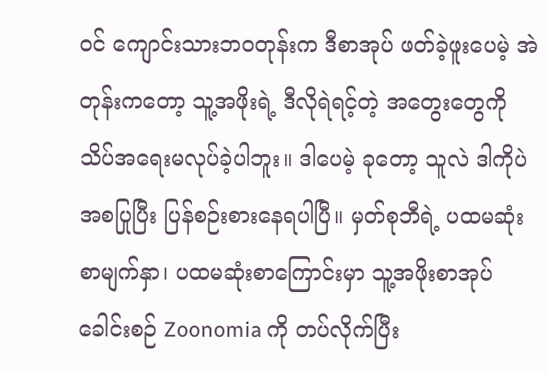ဝင် ကျောင်းသားဘဝတုန်းက ဒီစာအုပ် ဖတ်ခဲ့ဖူးပေမဲ့ အဲတုန်းကတော့ သူ့အဖိုးရဲ့ ဒီလိုရဲရင့်တဲ့ အတွေးတွေကို သိပ်အရေးမလုပ်ခဲ့ပါဘူး။ ဒါပေမဲ့ ခုတော့ သူလဲ ဒါကိုပဲ အစပြုပြီး ပြန်စဉ်းစားနေရပါပြီ။ မှတ်စုဘီရဲ့ ပထမဆုံးစာမျက်နှာ၊ ပထမဆုံးစာကြောင်းမှာ သူ့အဖိုးစာအုပ်ခေါင်းစဉ် Zoonomia ကို တပ်လိုက်ပြီး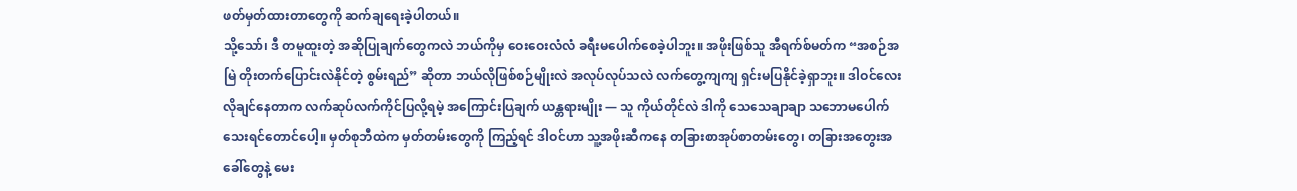ဖတ်မှတ်ထားတာတွေကို ဆက်ချရေးခဲ့ပါတယ်။
သို့သော်၊ ဒီ တမူထူးတဲ့ အဆိုပြုချက်တွေကလဲ ဘယ်ကိုမှ ဝေးဝေးလံလံ ခရီးမပေါက်စေခဲ့ပါဘူး။ အဖိုးဖြစ်သူ အီရက်စ်မတ်က “အစဉ်အမြဲ တိုးတက်ပြောင်းလဲနိုင်တဲ့ စွမ်းရည်” ဆိုတာ ဘယ်လိုဖြစ်စဉ်မျိုးလဲ အလုပ်လုပ်သလဲ လက်တွေ့ကျကျ ရှင်းမပြနိုင်ခဲ့ရှာဘူး။ ဒါဝင်လေး လိုချင်နေတာက လက်ဆုပ်လက်ကိုင်ပြလို့ရမဲ့ အကြောင်းပြချက် ယန္တရားမျိုး — သူ ကိုယ်တိုင်လဲ ဒါကို သေသေချာချာ သဘောမပေါက်သေးရင်တောင်ပေါ့။ မှတ်စုဘီထဲက မှတ်တမ်းတွေကို ကြည့်ရင် ဒါဝင်ဟာ သူ့အဖိုးဆီကနေ တခြားစာအုပ်စာတမ်းတွေ၊ တခြားအတွေးအခေါ်တွေနဲ့ မေး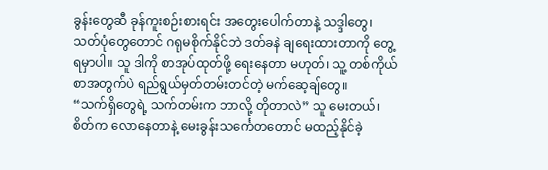ခွန်းတွေဆီ ခုန်ကူးစဉ်းစားရင်း အတွေးပေါက်တာနဲ့ သဒ္ဒါတွေ၊ သတ်ပုံတွေတောင် ဂရုမစိုက်နိုင်ဘဲ ဒတ်ခနဲ ချရေးထားတာကို တွေ့ရမှာပါ။ သူ ဒါကို စာအုပ်ထုတ်ဖို့ ရေးနေတာ မဟုတ်၊ သူ့ တစ်ကိုယ်စာအတွက်ပဲ ရည်ရွယ်မှတ်တမ်းတင်တဲ့ မက်ဆေ့ချ်တွေ။
“သက်ရှိတွေရဲ့ သက်တမ်းက ဘာလို့ တိုတာလဲ” သူ မေးတယ်၊ စိတ်က လောနေတာနဲ့ မေးခွန်းသင်္ကေတတောင် မထည့်နိုင်ခဲ့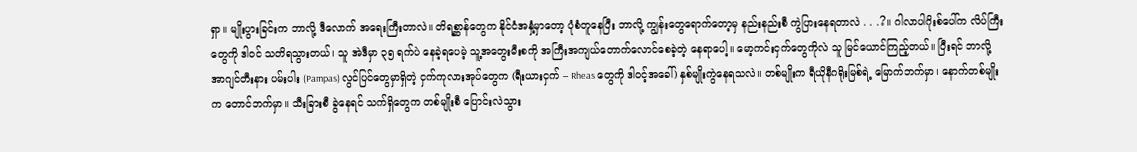ရှာ။ မျိုးပွားခြင်းက ဘာလို့ ဒီလောက် အရေးကြီးတာလဲ။ တိရစ္ဆာန်တွေက နိုင်ငံအနှံ့မှာတော့ ပုံစံတူနေပြီး ဘာလို့ ကျွန်းတွေရောက်တော့မှ နည်းနည်းစီ ကွဲပြားနေရတာလဲ . . .?။ ဂါလာပါဂိုးစ်ပေါ်က လိပ်ကြီးတွေကို ဒါဝင် သတိရသွားတယ်၊ သူ အဲဒီမှာ ၃၅ ရက်ပဲ နေခဲ့ရပေမဲ့ သူ့အတွေးမီးစကို အကြီးအကျယ်တောက်လောင်စေခဲ့တဲ့ နေရာပေါ့။ မော့ကင်းငှက်တွေကိုလဲ သူ မြင်ယောင်ကြည့်တယ်။ ပြီးရင် ဘာလို့ အာဂျင်တီးနား ပမ်းပါး (Pampas) လွင်ပြင်တွေမှာရှိတဲ့ ငှက်ကုလားအုပ်တွေက (ရီးယားငှက် – Rheas တွေကို ဒါဝင့်အခေါ်) နှစ်မျိုးကွဲနေရသလဲ။ တစ်မျိုးက ရီယိုနီဂရိုးမြစ်ရဲ့ မြောက်ဘက်မှာ၊ နောက်တစ်မျိုးက တောင်ဘက်မှာ။ သီးခြားစီ ခွဲနေရင် သက်ရှိတွေက တစ်မျိုးစီ ပြောင်းလဲသွား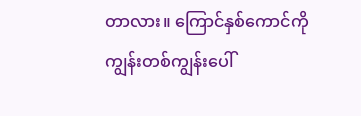တာလား။ ကြောင်နှစ်ကောင်ကို ကျွန်းတစ်ကျွန်းပေါ်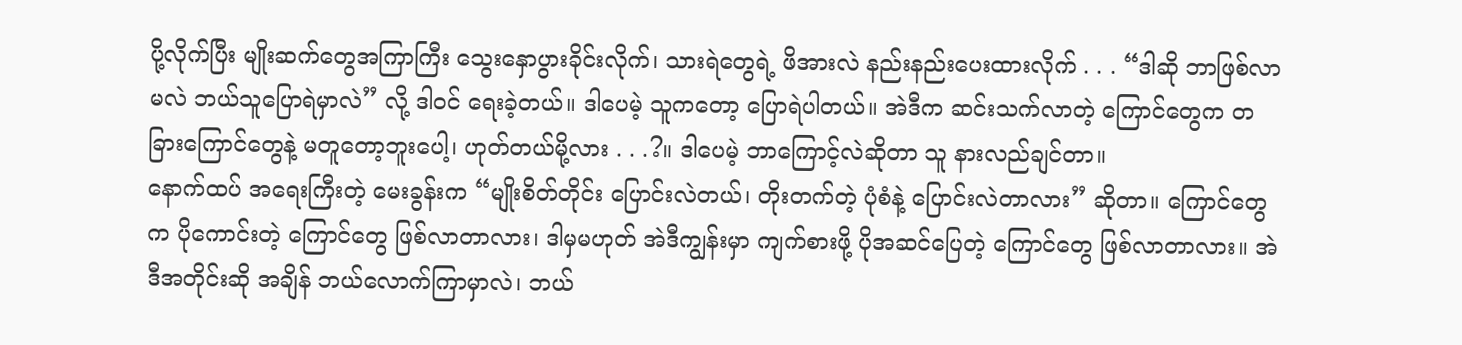ပို့လိုက်ပြီး မျိုးဆက်တွေအကြာကြီး သွေးနှောပွားခိုင်းလိုက်၊ သားရဲတွေရဲ့ ဖိအားလဲ နည်းနည်းပေးထားလိုက် . . . “ဒါဆို ဘာဖြစ်လာမလဲ ဘယ်သူပြောရဲမှာလဲ” လို့ ဒါဝင် ရေးခဲ့တယ်။ ဒါပေမဲ့ သူကတော့ ပြောရဲပါတယ်။ အဲဒီက ဆင်းသက်လာတဲ့ ကြောင်တွေက တခြားကြောင်တွေနဲ့ မတူတော့ဘူးပေါ့၊ ဟုတ်တယ်မို့လား . . .?။ ဒါပေမဲ့ ဘာကြောင့်လဲဆိုတာ သူ နားလည်ချင်တာ။
နောက်ထပ် အရေးကြီးတဲ့ မေးခွန်းက “မျိုးစိတ်တိုင်း ပြောင်းလဲတယ်၊ တိုးတက်တဲ့ ပုံစံနဲ့ ပြောင်းလဲတာလား” ဆိုတာ။ ကြောင်တွေက ပိုကောင်းတဲ့ ကြောင်တွေ ဖြစ်လာတာလား၊ ဒါမှမဟုတ် အဲဒီကျွန်းမှာ ကျက်စားဖို့ ပိုအဆင်ပြေတဲ့ ကြောင်တွေ ဖြစ်လာတာလား။ အဲဒီအတိုင်းဆို အချိန် ဘယ်လောက်ကြာမှာလဲ၊ ဘယ်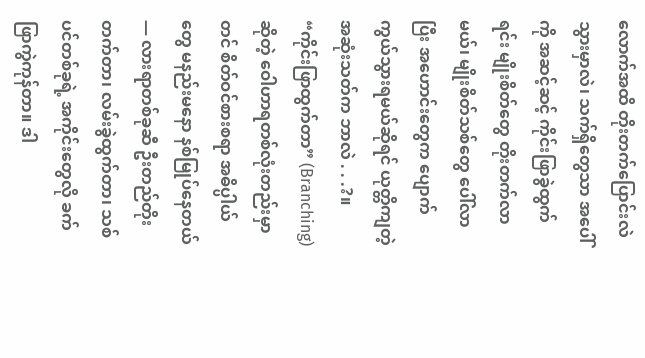လောက်အထိ တိုးတက်ပြောင်းလဲသွားမှာလဲ၊ သက်ရှိတွေသာ အပေါ်ကို အဆင့်ဆင့် ကိုင်းဖြာခွဲထွက်ရင်း မျိုးစိတ်တွေ တိုးတက်လာမယ်၊ မျိုးစိတ်သစ်တွေ ပေါ်လာပြီး အဟောင်းတွေက ပျောက်ကွယ်သွားရမယ်ဆိုရင် ယုတ္တိကျတဲ့ အဆုံးသတ်က ဘာလဲ . . .?။ “ကိုင်းဖြာထွက်တာ” (Branching) ဆိုတဲ့ ဝေါဟာရတစ်လုံးတည်းမှာတင် စိတ်ဝင်စားစရာ အဓိပ္ပါယ်တွေ မနည်းမနော နစ်မြုပ်နေတယ် — လားရာတစ်ခုဆီ ဦးတည်တိုးတက်တာ၊ လမ်းခွဲထွက်တာ၊ သစ်ပင်တစ်ခုရဲ့ အကိုင်းတွေလို ခက်ဖြာကွဲကုန်တာ။ ဒါ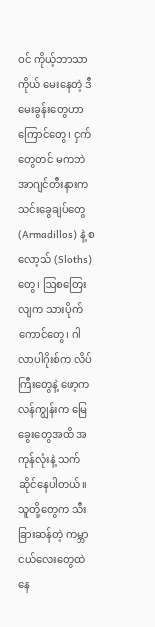ဝင် ကိုယ့်ဘာသာကိုယ် မေးနေတဲ့ ဒီမေးခွန်းတွေဟာ ကြောင်တွေ၊ ငှက်တွေတင် မကဘဲ အာဂျင်တီးနားက သင်းခွေချပ်တွေ (Armadillos) နဲ့ စလော့သ် (Sloths) တွေ၊ ဩစတြေးလျက သားပိုက်ကောင်တွေ၊ ဂါလာပါဂိုးစ်က လိပ်ကြီးတွေနဲ့ ဖော့ကလန်ကျွန်းက မြေခွေးတွေအထိ အကုန်လုံးနဲ့ သက်ဆိုင်နေပါတယ်။ သူတို့တွေက သီးခြားဆန်တဲ့ ကမ္ဘာငယ်လေးတွေထဲ နေ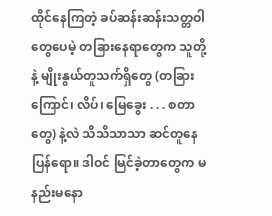ထိုင်နေကြတဲ့ ခပ်ဆန်းဆန်းသတ္တဝါတွေပေမဲ့ တခြားနေရာတွေက သူတို့နဲ့ မျိုးနွယ်တူသက်ရှိတွေ (တခြားကြောင်၊ လိပ်၊ မြေခွေး . . . စတာတွေ) နဲ့လဲ သိသိသာသာ ဆင်တူနေပြန်ရော။ ဒါဝင် မြင်ခဲ့တာတွေက မနည်းမနော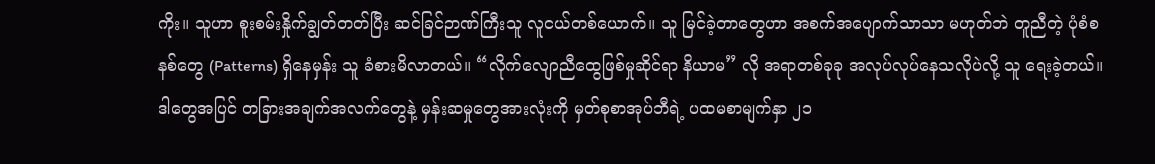ကိုး။ သူဟာ စူးစမ်းနှိုက်ချွတ်တတ်ပြီး ဆင်ခြင်ဉာဏ်ကြီးသူ လူငယ်တစ်ယောက်။ သူ မြင်ခဲ့တာတွေဟာ အစက်အပျောက်သာသာ မဟုတ်ဘဲ တူညီတဲ့ ပုံစံစနစ်တွေ (Patterns) ရှိနေမှန်း သူ ခံစားမိလာတယ်။ “လိုက်လျောညီထွေဖြစ်မှုဆိုင်ရာ နိယာမ” လို အရာတစ်ခုခု အလုပ်လုပ်နေသလိုပဲလို့ သူ ရေးခဲ့တယ်။
ဒါတွေအပြင် တခြားအချက်အလက်တွေနဲ့ မှန်းဆမှုတွေအားလုံးကို မှတ်စုစာအုပ်ဘီရဲ့ ပထမစာမျက်နှာ ၂၁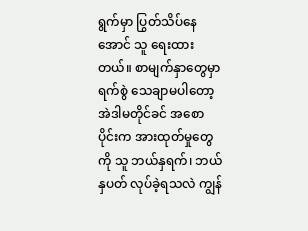ရွက်မှာ ပြွတ်သိပ်နေအောင် သူ ရေးထားတယ်။ စာမျက်နှာတွေမှာ ရက်စွဲ သေချာမပါတော့ အဲဒါမတိုင်ခင် အစောပိုင်းက အားထုတ်မှုတွေကို သူ ဘယ်နှရက်၊ ဘယ်နှပတ် လုပ်ခဲ့ရသလဲ ကျွန်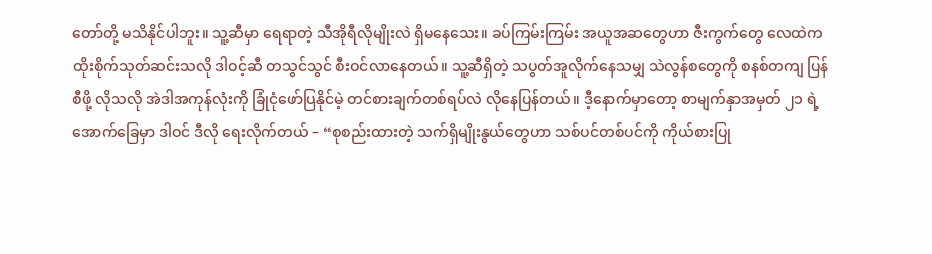တော်တို့ မသိနိုင်ပါဘူး။ သူ့ဆီမှာ ရေရာတဲ့ သီအိုရီလိုမျိုးလဲ ရှိမနေသေး။ ခပ်ကြမ်းကြမ်း အယူအဆတွေဟာ ဇီးကွက်တွေ လေထဲက ထိုးစိုက်သုတ်ဆင်းသလို ဒါဝင့်ဆီ တသွင်သွင် စီးဝင်လာနေတယ်။ သူ့ဆီရှိတဲ့ သပွတ်အူလိုက်နေသမျှ သဲလွန်စတွေကို စနစ်တကျ ပြန်စီဖို့ လိုသလို အဲဒါအကုန်လုံးကို ခြုံငုံဖော်ပြနိုင်မဲ့ တင်စားချက်တစ်ရပ်လဲ လိုနေပြန်တယ်။ ဒီ့နောက်မှာတော့ စာမျက်နှာအမှတ် ၂၁ ရဲ့ အောက်ခြေမှာ ဒါဝင် ဒီလို ရေးလိုက်တယ် – “စုစည်းထားတဲ့ သက်ရှိမျိုးနွယ်တွေဟာ သစ်ပင်တစ်ပင်ကို ကိုယ်စားပြု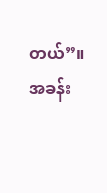တယ်”။
အခန်း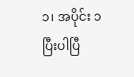၁၊ အပိုင်း ၁
ပြီးပါပြီ